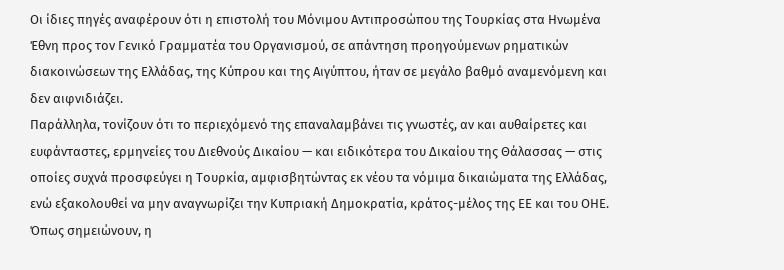Οι ίδιες πηγές αναφέρουν ότι η επιστολή του Μόνιμου Αντιπροσώπου της Τουρκίας στα Ηνωμένα Έθνη προς τον Γενικό Γραμματέα του Οργανισμού, σε απάντηση προηγούμενων ρηματικών διακοινώσεων της Ελλάδας, της Κύπρου και της Αιγύπτου, ήταν σε μεγάλο βαθμό αναμενόμενη και δεν αιφνιδιάζει.
Παράλληλα, τονίζουν ότι το περιεχόμενό της επαναλαμβάνει τις γνωστές, αν και αυθαίρετες και ευφάνταστες, ερμηνείες του Διεθνούς Δικαίου — και ειδικότερα του Δικαίου της Θάλασσας — στις οποίες συχνά προσφεύγει η Τουρκία, αμφισβητώντας εκ νέου τα νόμιμα δικαιώματα της Ελλάδας, ενώ εξακολουθεί να μην αναγνωρίζει την Κυπριακή Δημοκρατία, κράτος-μέλος της ΕΕ και του ΟΗΕ.
Όπως σημειώνουν, η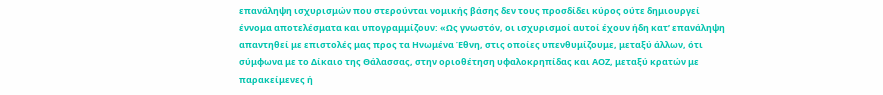επανάληψη ισχυρισμών που στερούνται νομικής βάσης δεν τους προσδίδει κύρος ούτε δημιουργεί έννομα αποτελέσματα και υπογραμμίζουν: «Ως γνωστόν, οι ισχυρισμοί αυτοί έχουν ήδη κατ’ επανάληψη απαντηθεί με επιστολές μας προς τα Ηνωμένα Έθνη, στις οποίες υπενθυμίζουμε, μεταξύ άλλων, ότι σύμφωνα με το Δίκαιο της Θάλασσας, στην οριοθέτηση υφαλοκρηπίδας και ΑΟΖ, μεταξύ κρατών με παρακείμενες ή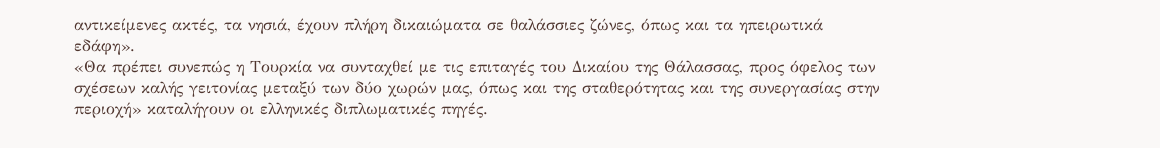αντικείμενες ακτές, τα νησιά, έχουν πλήρη δικαιώματα σε θαλάσσιες ζώνες, όπως και τα ηπειρωτικά εδάφη».
«Θα πρέπει συνεπώς η Τουρκία να συνταχθεί με τις επιταγές του Δικαίου της Θάλασσας, προς όφελος των σχέσεων καλής γειτονίας μεταξύ των δύο χωρών μας, όπως και της σταθερότητας και της συνεργασίας στην περιοχή» καταλήγουν οι ελληνικές διπλωματικές πηγές.